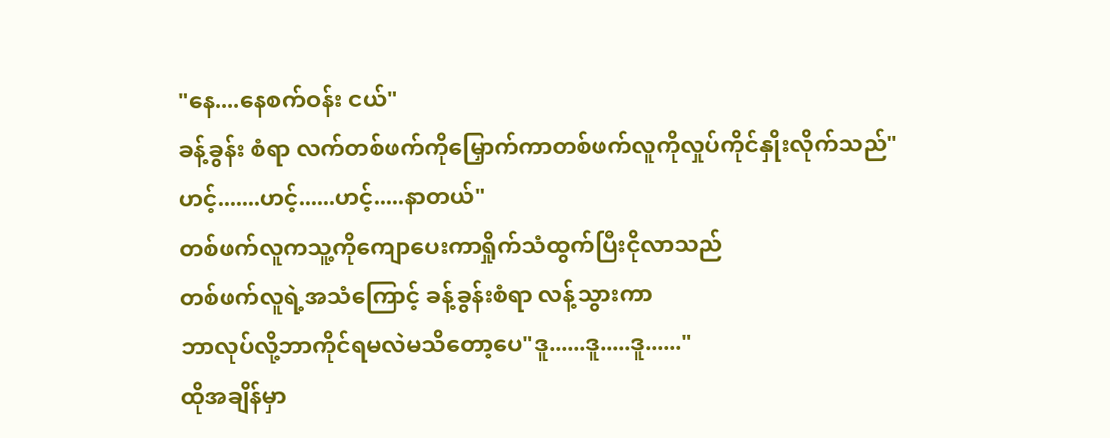"နေ....နေစက်ဝန်း ငယ်"
ခန့်ခွန်း စံရာ လက်တစ်ဖက်ကိုမြှောက်ကာတစ်ဖက်လူကိုလှုပ်ကိုင်နှိုးလိုက်သည်"ဟင့်.......ဟင့်......ဟင့်.....နာတယ်"
တစ်ဖက်လူကသူ့ကိုကျောပေးကာရှိုက်သံထွက်ပြီးငိုလာသည်
တစ်ဖက်လူရဲ့အသံကြောင့် ခန့်ခွန်းစံရာ လန့်သွားကာ
ဘာလုပ်လို့ဘာကိုင်ရမလဲမသိတော့ပေ"ဒူ......ဒူ.....ဒူ......"
ထိုအချိန်မှာ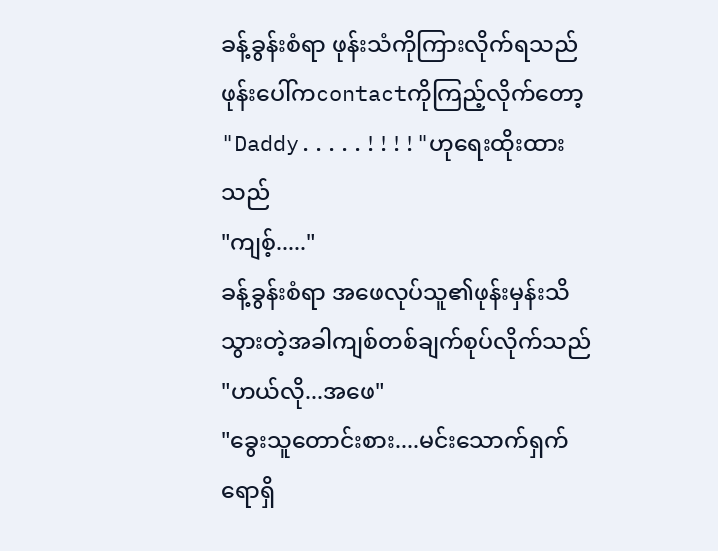ခန့်ခွန်းစံရာ ဖုန်းသံကိုကြားလိုက်ရသည် ဖုန်းပေါ်ကcontactကိုကြည့်လိုက်တော့
"Daddy.....!!!!"ဟုရေးထိုးထားသည်
"ကျစ့်....."
ခန့်ခွန်းစံရာ အဖေလုပ်သူ၏ဖုန်းမှန်းသိသွားတဲ့အခါကျစ်တစ်ချက်စုပ်လိုက်သည်
"ဟယ်လို...အဖေ"
"ခွေးသူတောင်းစား....မင်းသောက်ရှက်ရောရှိ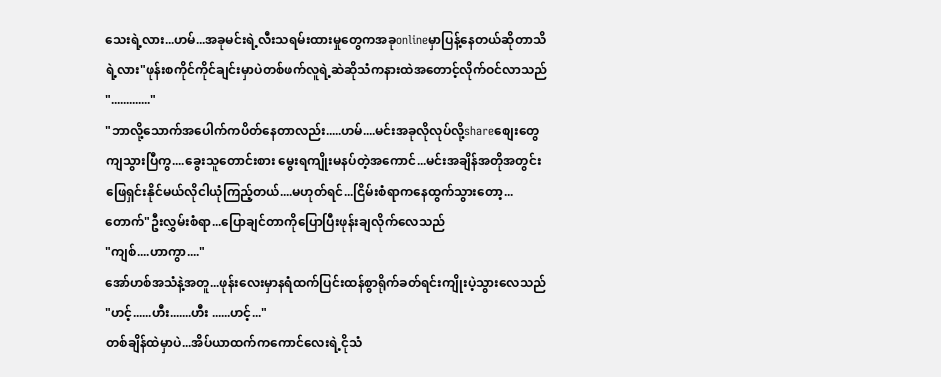သေးရဲ့လား...ဟမ်...အခုမင်းရဲ့လီးသရမ်းထားမှုတွေကအခုonlineမှာပြန့်နေတယ်ဆိုတာသိရဲ့လား"ဖုန်းစကိုင်ကိုင်ချင်းမှာပဲတစ်ဖက်လူရဲ့ဆဲဆိုသံကနားထဲအတောင့်လိုက်ဝင်လာသည်
"............."
"ဘာလို့သောက်အပေါက်ကပိတ်နေတာလည်း.....ဟမ်....မင်းအခုလိုလုပ်လို့shareစျေးတွေကျသွားပြီကွ....ခွေးသူတောင်းစား မွေးရကျိုးမနပ်တဲ့အကောင်...မင်းအချိန်အတိုအတွင်းဖြေရှင်းနိုင်မယ်လိုငါယုံကြည့်တယ်....မဟုတ်ရင်...ငြိမ်းစံရာကနေထွက်သွားတော့...တောက်"ဦးလွှမ်းစံရာ...ပြောချင်တာကိုပြောပြီးဖုန်းချလိုက်လေသည်
"ကျစ်....ဟာကွာ...."
အော်ဟစ်အသံနဲ့အတူ...ဖုန်းလေးမှာနရံထက်ပြင်းထန်စွာရိုက်ခတ်ရင်းကျိုးပဲ့သွားလေသည်
"ဟင့်......ဟီး.......ဟီး ......ဟင့်..."
တစ်ချိန်ထဲမှာပဲ...အိပ်ယာထက်ကကောင်လေးရဲ့ငိုသံ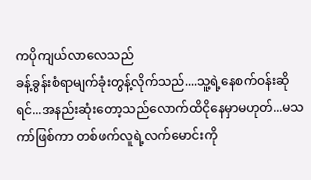ကပိုကျယ်လာလေသည်
ခန့်ခွန်းစံရာမျက်ခုံးတွန့်လိုက်သည်....သူ့ရဲ့နေစက်ဝန်းဆိုရင်...အနည်းဆုံးတော့သည်လောက်ထိငိုနေမှာမဟုတ်...မသကာ်ဖြစ်ကာ တစ်ဖက်လူရဲ့လက်မောင်းကို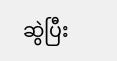ဆွဲပြီး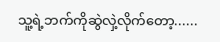သူ့ရဲ့ဘက်ကိုဆွဲလှဲ့လိုက်တော့......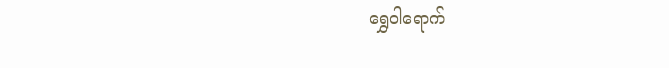ရွှေဝါရောက်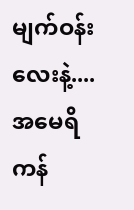မျက်ဝန်းလေးနဲ့....အမေရိကန်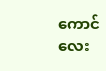ကောင်လေး